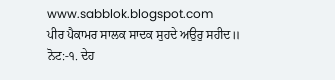www.sabblok.blogspot.com
ਪੀਰ ਪੈਕਾਮਰ ਸਾਲਕ ਸਾਦਕ ਸੁਹਦੇ ਅਉਰੁ ਸਹੀਦ॥
ਨੋਟ:-੧. ਦੇਹ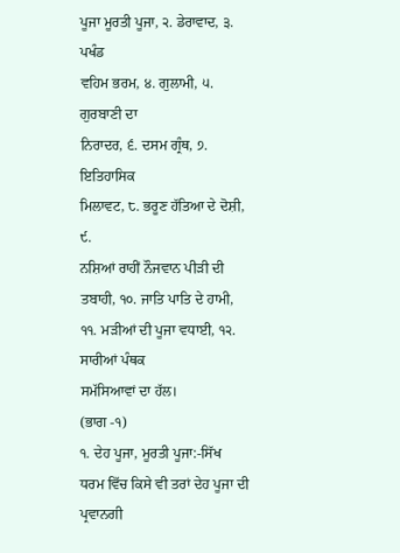ਪੂਜਾ ਮੂਰਤੀ ਪੂਜਾ, ੨. ਡੇਰਾਵਾਦ, ੩. ਪਖੰਡ
ਵਹਿਮ ਭਰਮ, ੪. ਗੁਲਾਮੀ, ੫. ਗੁਰਬਾਣੀ ਦਾ
ਨਿਰਾਦਰ, ੬. ਦਸਮ ਗ੍ਰੰਥ, ੭. ਇਤਿਹਾਸਿਕ
ਮਿਲਾਵਟ, ੮. ਭਰੂਣ ਹੱਤਿਆ ਦੇ ਦੋਸ਼ੀ, ੯.
ਨਸ਼ਿਆਂ ਰਾਹੀਂ ਨੌਜਵਾਨ ਪੀੜੀ ਦੀ ਤਬਾਹੀ, ੧੦. ਜਾਤਿ ਪਾਤਿ ਦੇ ਹਾਮੀ,
੧੧. ਮੜੀਆਂ ਦੀ ਪੂਜਾ ਵਧਾਈ, ੧੨. ਸਾਰੀਆਂ ਪੰਥਕ
ਸਮੱਸਿਆਵਾਂ ਦਾ ਹੱਲ।
(ਭਾਗ -੧)
੧. ਦੇਹ ਪੂਜਾ, ਮੂਰਤੀ ਪੂਜਾ:-ਸਿੱਖ ਧਰਮ ਵਿੱਚ ਕਿਸੇ ਵੀ ਤਰਾਂ ਦੇਹ ਪੂਜਾ ਦੀ ਪ੍ਰਵਾਨਗੀ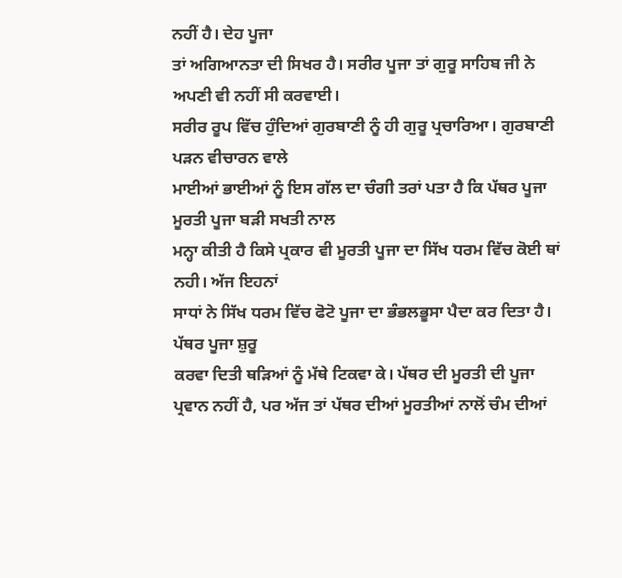ਨਹੀਂ ਹੈ। ਦੇਹ ਪੂਜਾ
ਤਾਂ ਅਗਿਆਨਤਾ ਦੀ ਸਿਖਰ ਹੈ। ਸਰੀਰ ਪੂਜਾ ਤਾਂ ਗੁਰੂ ਸਾਹਿਬ ਜੀ ਨੇ ਅਪਣੀ ਵੀ ਨਹੀਂ ਸੀ ਕਰਵਾਈ।
ਸਰੀਰ ਰੂਪ ਵਿੱਚ ਹੁੰਦਿਆਂ ਗੁਰਬਾਣੀ ਨੂੰ ਹੀ ਗੁਰੂ ਪ੍ਰਚਾਰਿਆ। ਗੁਰਬਾਣੀ ਪੜਨ ਵੀਚਾਰਨ ਵਾਲੇ
ਮਾਈਆਂ ਭਾਈਆਂ ਨੂੰ ਇਸ ਗੱਲ ਦਾ ਚੰਗੀ ਤਰਾਂ ਪਤਾ ਹੈ ਕਿ ਪੱਥਰ ਪੂਜਾ ਮੂਰਤੀ ਪੂਜਾ ਬੜੀ ਸਖਤੀ ਨਾਲ
ਮਨ੍ਹਾ ਕੀਤੀ ਹੈ ਕਿਸੇ ਪ੍ਰਕਾਰ ਵੀ ਮੂਰਤੀ ਪੂਜਾ ਦਾ ਸਿੱਖ ਧਰਮ ਵਿੱਚ ਕੋਈ ਥਾਂ ਨਹੀ। ਅੱਜ ਇਹਨਾਂ
ਸਾਧਾਂ ਨੇ ਸਿੱਖ ਧਰਮ ਵਿੱਚ ਫੋਟੋ ਪੂਜਾ ਦਾ ਭੰਭਲਭੂਸਾ ਪੈਦਾ ਕਰ ਦਿਤਾ ਹੈ। ਪੱਥਰ ਪੂਜਾ ਸ਼ੁਰੂ
ਕਰਵਾ ਦਿਤੀ ਥੜਿਆਂ ਨੂੰ ਮੱਥੇ ਟਿਕਵਾ ਕੇ। ਪੱਥਰ ਦੀ ਮੂਰਤੀ ਦੀ ਪੂਜਾ ਪ੍ਰਵਾਨ ਨਹੀਂ ਹੈ, ਪਰ ਅੱਜ ਤਾਂ ਪੱਥਰ ਦੀਆਂ ਮੂਰਤੀਆਂ ਨਾਲੋਂ ਚੰਮ ਦੀਆਂ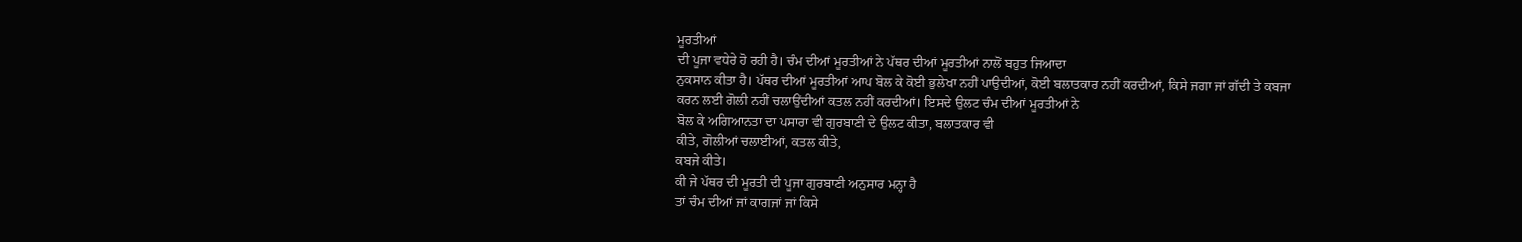ਮੂਰਤੀਆਂ
ਦੀ ਪੂਜਾ ਵਧੇਰੇ ਹੋ ਰਹੀ ਹੈ। ਚੰਮ ਦੀਆਂ ਮੂਰਤੀਆਂ ਨੇ ਪੱਥਰ ਦੀਆਂ ਮੂਰਤੀਆਂ ਨਾਲੋਂ ਬਹੁਤ ਜਿਆਦਾ
ਨੁਕਸਾਨ ਕੀਤਾ ਹੈ। ਪੱਥਰ ਦੀਆਂ ਮੂਰਤੀਆਂ ਆਪ ਬੋਲ ਕੇ ਕੋਈ ਭੁਲੇਖਾ ਨਹੀਂ ਪਾਉਦੀਆਂ, ਕੋਈ ਬਲਾਤਕਾਰ ਨਹੀਂ ਕਰਦੀਆਂ, ਕਿਸੇ ਜਗਾ ਜਾਂ ਗੱਦੀ ਤੇ ਕਬਜਾ
ਕਰਨ ਲਈ ਗੋਲੀ ਨਹੀਂ ਚਲਾਉਂਦੀਆਂ ਕਤਲ ਨਹੀਂ ਕਰਦੀਆਂ। ਇਸਦੇ ਉਲਟ ਚੰਮ ਦੀਆਂ ਮੂਰਤੀਆਂ ਨੇ
ਬੋਲ ਕੇ ਅਗਿਆਨਤਾ ਦਾ ਪਸਾਰਾ ਵੀ ਗੁਰਬਾਣੀ ਦੇ ਉਲਟ ਕੀਤਾ, ਬਲਾਤਕਾਰ ਵੀ
ਕੀਤੇ, ਗੋਲੀਆਂ ਚਲਾਈਆਂ, ਕਤਲ ਕੀਤੇ,
ਕਬਜੇ ਕੀਤੇ।
ਕੀ ਜੇ ਪੱਥਰ ਦੀ ਮੂਰਤੀ ਦੀ ਪੂਜਾ ਗੁਰਬਾਣੀ ਅਨੁਸਾਰ ਮਨ੍ਹਾ ਹੈ
ਤਾਂ ਚੰਮ ਦੀਆਂ ਜਾਂ ਕਾਗਜਾਂ ਜਾਂ ਕਿਸੇ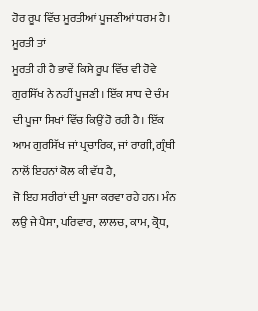ਹੋਰ ਰੂਪ ਵਿੱਚ ਮੂਰਤੀਆਂ ਪੂਜਣੀਆਂ ਧਰਮ ਹੈ। ਮੂਰਤੀ ਤਾਂ
ਮੂਰਤੀ ਹੀ ਹੈ ਭਾਵੇਂ ਕਿਸੇ ਰੂਪ ਵਿੱਚ ਵੀ ਹੋਵੇ ਗੁਰਸਿੱਖ ਨੇ ਨਹੀਂ ਪੂਜਣੀ। ਇੱਕ ਸਾਧ ਦੇ ਚੰਮ
ਦੀ ਪੂਜਾ ਸਿਖਾਂ ਵਿੱਚ ਕਿਉਂ ਹੋ ਰਹੀ ਹੈ। ਇੱਕ ਆਮ ਗੁਰਸਿੱਖ ਜਾਂ ਪ੍ਰਚਾਰਿਕ, ਜਾਂ ਰਾਗੀ, ਗ੍ਰੰਥੀ ਨਾਲੋਂ ਇਹਨਾਂ ਕੋਲ ਕੀ ਵੱਧ ਹੈ,
ਜੋ ਇਹ ਸਰੀਰਾਂ ਦੀ ਪੂਜਾ ਕਰਵਾ ਰਹੇ ਹਨ। ਮੰਨ ਲਉ ਜੇ ਪੈਸਾ, ਪਰਿਵਾਰ, ਲਾਲਚ, ਕਾਮ, ਕ੍ਰੋਧ,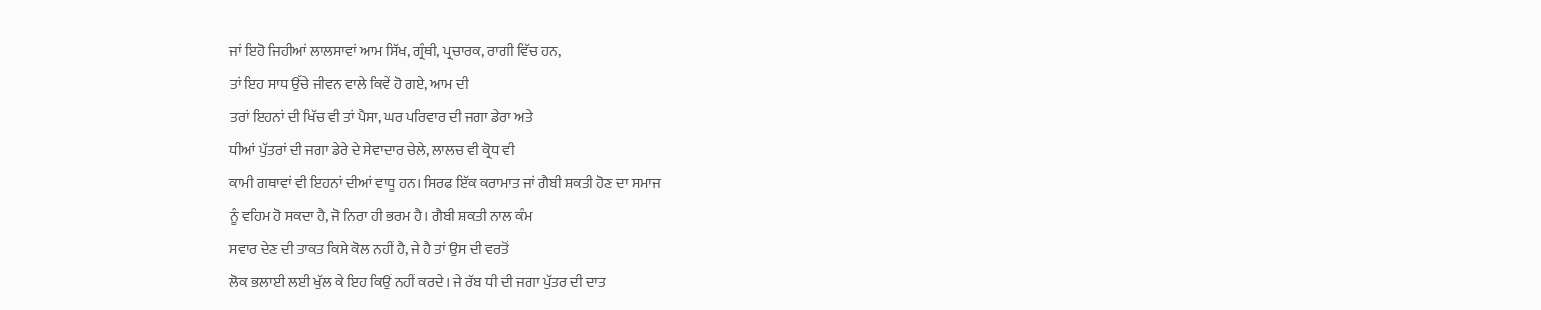ਜਾਂ ਇਹੋ ਜਿਹੀਆਂ ਲਾਲਸਾਵਾਂ ਆਮ ਸਿੱਖ, ਗ੍ਰੰਥੀ, ਪ੍ਰਚਾਰਕ, ਰਾਗੀ ਵਿੱਚ ਹਨ,
ਤਾਂ ਇਹ ਸਾਧ ਉੱਚੇ ਜੀਵਨ ਵਾਲੇ ਕਿਵੇਂ ਹੋ ਗਏ, ਆਮ ਦੀ
ਤਰਾਂ ਇਹਨਾਂ ਦੀ ਖਿੱਚ ਵੀ ਤਾਂ ਪੈਸਾ, ਘਰ ਪਰਿਵਾਰ ਦੀ ਜਗਾ ਡੇਰਾ ਅਤੇ
ਧੀਆਂ ਪੁੱਤਰਾਂ ਦੀ ਜਗਾ ਡੇਰੇ ਦੇ ਸੇਵਾਦਾਰ ਚੇਲੇ, ਲਾਲਚ ਵੀ ਕ੍ਰੋਧ ਵੀ
ਕਾਮੀ ਗਥਾਵਾਂ ਵੀ ਇਹਨਾਂ ਦੀਆਂ ਵਾਧੂ ਹਨ। ਸਿਰਫ ਇੱਕ ਕਰਾਮਾਤ ਜਾਂ ਗੈਬੀ ਸ਼ਕਤੀ ਹੋਣ ਦਾ ਸਮਾਜ
ਨੂੰ ਵਹਿਮ ਹੋ ਸਕਦਾ ਹੈ, ਜੋ ਨਿਰਾ ਹੀ ਭਰਮ ਹੈ। ਗੈਬੀ ਸ਼ਕਤੀ ਨਾਲ ਕੰਮ
ਸਵਾਰ ਦੇਣ ਦੀ ਤਾਕਤ ਕਿਸੇ ਕੋਲ ਨਹੀਂ ਹੈ, ਜੇ ਹੈ ਤਾਂ ਉਸ ਦੀ ਵਰਤੋਂ
ਲੋਕ ਭਲਾਈ ਲਈ ਖੁੱਲ ਕੇ ਇਹ ਕਿਉਂ ਨਹੀਂ ਕਰਦੇ। ਜੇ ਰੱਬ ਧੀ ਦੀ ਜਗਾ ਪੁੱਤਰ ਦੀ ਦਾਤ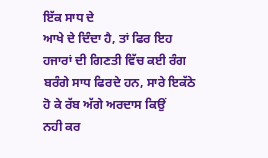ਇੱਕ ਸਾਧ ਦੇ
ਆਖੇ ਦੇ ਦਿੰਦਾ ਹੈ, ਤਾਂ ਫਿਰ ਇਹ ਹਜਾਰਾਂ ਦੀ ਗਿਣਤੀ ਵਿੱਚ ਕਈ ਰੰਗ
ਬਰੰਗੇ ਸਾਧ ਫਿਰਦੇ ਹਨ, ਸਾਰੇ ਇਕੱਠੇ ਹੋ ਕੇ ਰੱਬ ਅੱਗੇ ਅਰਦਾਸ ਕਿਉਂ
ਨਹੀ ਕਰ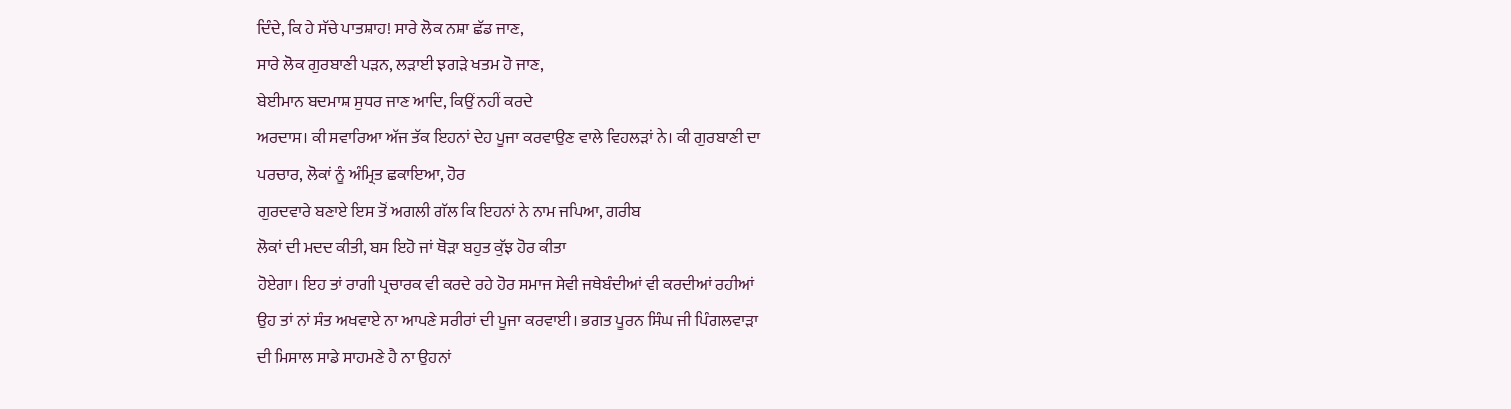ਦਿੰਦੇ, ਕਿ ਹੇ ਸੱਚੇ ਪਾਤਸ਼ਾਹ! ਸਾਰੇ ਲੋਕ ਨਸ਼ਾ ਛੱਡ ਜਾਣ,
ਸਾਰੇ ਲੋਕ ਗੁਰਬਾਣੀ ਪੜਨ, ਲੜਾਈ ਝਗੜੇ ਖਤਮ ਹੋ ਜਾਣ,
ਬੇਈਮਾਨ ਬਦਮਾਸ਼ ਸੁਧਰ ਜਾਣ ਆਦਿ, ਕਿਉਂ ਨਹੀਂ ਕਰਦੇ
ਅਰਦਾਸ। ਕੀ ਸਵਾਰਿਆ ਅੱਜ ਤੱਕ ਇਹਨਾਂ ਦੇਹ ਪੂਜਾ ਕਰਵਾਉਣ ਵਾਲੇ ਵਿਹਲੜਾਂ ਨੇ। ਕੀ ਗੁਰਬਾਣੀ ਦਾ
ਪਰਚਾਰ, ਲੋਕਾਂ ਨੂੰ ਅੰਮ੍ਰਿਤ ਛਕਾਇਆ, ਹੋਰ
ਗੁਰਦਵਾਰੇ ਬਣਾਏ ਇਸ ਤੋਂ ਅਗਲੀ ਗੱਲ ਕਿ ਇਹਨਾਂ ਨੇ ਨਾਮ ਜਪਿਆ, ਗਰੀਬ
ਲੋਕਾਂ ਦੀ ਮਦਦ ਕੀਤੀ, ਬਸ ਇਹੋ ਜਾਂ ਥੋੜਾ ਬਹੁਤ ਕੁੱਝ ਹੋਰ ਕੀਤਾ
ਹੋਏਗਾ। ਇਹ ਤਾਂ ਰਾਗੀ ਪ੍ਰਚਾਰਕ ਵੀ ਕਰਦੇ ਰਹੇ ਹੋਰ ਸਮਾਜ ਸੇਵੀ ਜਥੇਬੰਦੀਆਂ ਵੀ ਕਰਦੀਆਂ ਰਹੀਆਂ
ਉਹ ਤਾਂ ਨਾਂ ਸੰਤ ਅਖਵਾਏ ਨਾ ਆਪਣੇ ਸਰੀਰਾਂ ਦੀ ਪੂਜਾ ਕਰਵਾਈ। ਭਗਤ ਪੂਰਨ ਸਿੰਘ ਜੀ ਪਿੰਗਲਵਾੜਾ
ਦੀ ਮਿਸਾਲ ਸਾਡੇ ਸਾਹਮਣੇ ਹੈ ਨਾ ਉਹਨਾਂ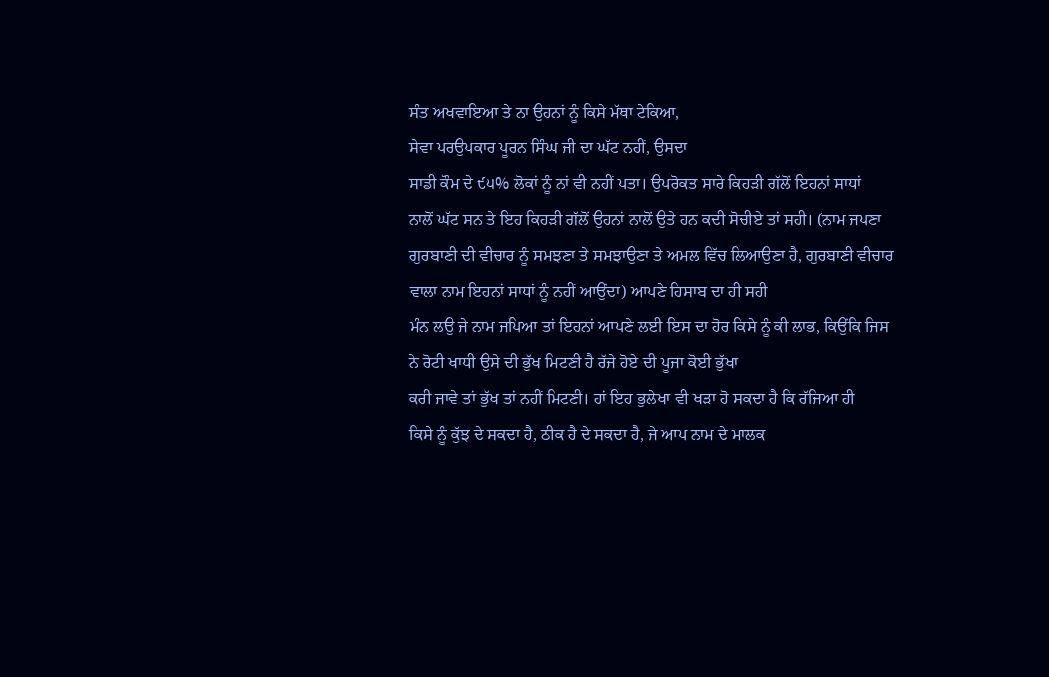ਸੰਤ ਅਖਵਾਇਆ ਤੇ ਨਾ ਉਹਨਾਂ ਨੂੰ ਕਿਸੇ ਮੱਥਾ ਟੇਕਿਆ,
ਸੇਵਾ ਪਰਉਪਕਾਰ ਪੂਰਨ ਸਿੰਘ ਜੀ ਦਾ ਘੱਟ ਨਹੀਂ, ਉਸਦਾ
ਸਾਡੀ ਕੌਮ ਦੇ ੯੫% ਲੋਕਾਂ ਨੂੰ ਨਾਂ ਵੀ ਨਹੀਂ ਪਤਾ। ਉਪਰੋਕਤ ਸਾਰੇ ਕਿਹੜੀ ਗੱਲੋਂ ਇਹਨਾਂ ਸਾਧਾਂ
ਨਾਲੋਂ ਘੱਟ ਸਨ ਤੇ ਇਹ ਕਿਹੜੀ ਗੱਲੋਂ ਉਹਨਾਂ ਨਾਲੋਂ ਉਤੇ ਹਨ ਕਦੀ ਸੋਚੀਏ ਤਾਂ ਸਹੀ। (ਨਾਮ ਜਪਣਾ
ਗੁਰਬਾਣੀ ਦੀ ਵੀਚਾਰ ਨੂੰ ਸਮਝਣਾ ਤੇ ਸਮਝਾਉਣਾ ਤੇ ਅਮਲ ਵਿੱਚ ਲਿਆਉਣਾ ਹੈ, ਗੁਰਬਾਣੀ ਵੀਚਾਰ ਵਾਲਾ ਨਾਮ ਇਹਨਾਂ ਸਾਧਾਂ ਨੂੰ ਨਹੀਂ ਆਉਂਦਾ) ਆਪਣੇ ਹਿਸਾਬ ਦਾ ਹੀ ਸਹੀ
ਮੰਨ ਲਉ ਜੇ ਨਾਮ ਜਪਿਆ ਤਾਂ ਇਹਨਾਂ ਆਪਣੇ ਲਈ ਇਸ ਦਾ ਹੋਰ ਕਿਸੇ ਨੂੰ ਕੀ ਲਾਭ, ਕਿਉਂਕਿ ਜਿਸ ਨੇ ਰੋਟੀ ਖਾਧੀ ਉਸੇ ਦੀ ਭੁੱਖ ਮਿਟਣੀ ਹੈ ਰੱਜੇ ਹੋਏ ਦੀ ਪੂਜਾ ਕੋਈ ਭੁੱਖਾ
ਕਰੀ ਜਾਵੇ ਤਾਂ ਭੁੱਖ ਤਾਂ ਨਹੀਂ ਮਿਟਣੀ। ਹਾਂ ਇਹ ਭੁਲੇਖਾ ਵੀ ਖੜਾ ਹੋ ਸਕਦਾ ਹੈ ਕਿ ਰੱਜਿਆ ਹੀ
ਕਿਸੇ ਨੂੰ ਕੁੱਝ ਦੇ ਸਕਦਾ ਹੈ, ਠੀਕ ਹੈ ਦੇ ਸਕਦਾ ਹੈ, ਜੇ ਆਪ ਨਾਮ ਦੇ ਮਾਲਕ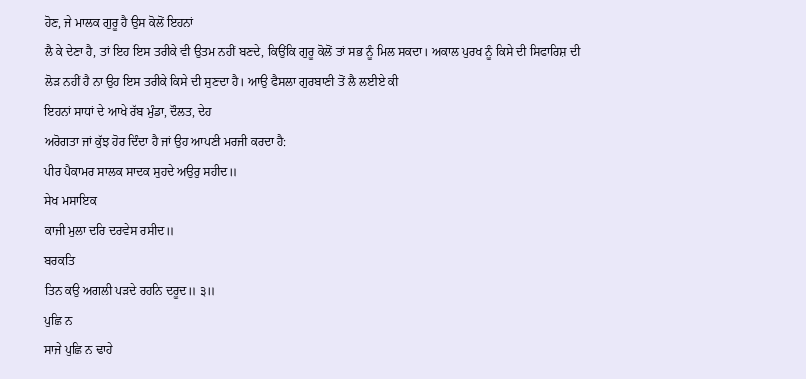ਹੋਣ, ਜੇ ਮਾਲਕ ਗੁਰੂ ਹੈ ਉਸ ਕੋਲੋਂ ਇਹਨਾਂ
ਲੈ ਕੇ ਦੇਣਾ ਹੈ, ਤਾਂ ਇਹ ਇਸ ਤਰੀਕੇ ਵੀ ਉਤਮ ਨਹੀਂ ਬਣਦੇ, ਕਿਉਂਕਿ ਗੁਰੂ ਕੋਲੋਂ ਤਾਂ ਸਭ ਨੂੰ ਮਿਲ ਸਕਦਾ। ਅਕਾਲ ਪੁਰਖ ਨੂੰ ਕਿਸੇ ਦੀ ਸਿਫਾਰਿਸ਼ ਦੀ
ਲੋੜ ਨਹੀਂ ਹੈ ਨਾ ਉਹ ਇਸ ਤਰੀਕੇ ਕਿਸੇ ਦੀ ਸੁਣਦਾ ਹੈ। ਆਉ ਫੈਸਲਾ ਗੁਰਬਾਣੀ ਤੋਂ ਲੈ ਲਈਏ ਕੀ
ਇਹਨਾਂ ਸਾਧਾਂ ਦੇ ਆਖੇ ਰੱਬ ਮੁੰਡਾ, ਦੌਲਤ, ਦੇਹ
ਅਰੋਗਤਾ ਜਾਂ ਕੁੱਝ ਹੋਰ ਦਿੰਦਾ ਹੈ ਜਾਂ ਉਹ ਆਪਣੀ ਮਰਜੀ ਕਰਦਾ ਹੈ:
ਪੀਰ ਪੈਕਾਮਰ ਸਾਲਕ ਸਾਦਕ ਸੁਹਦੇ ਅਉਰੁ ਸਹੀਦ॥
ਸੇਖ ਮਸਾਇਕ
ਕਾਜੀ ਮੁਲਾ ਦਰਿ ਦਰਵੇਸ ਰਸੀਦ॥
ਬਰਕਤਿ
ਤਿਨ ਕਉ ਅਗਲੀ ਪੜਦੇ ਰਹਨਿ ਦਰੂਦ॥ ੩॥
ਪੁਛਿ ਨ
ਸਾਜੇ ਪੁਛਿ ਨ ਢਾਹੇ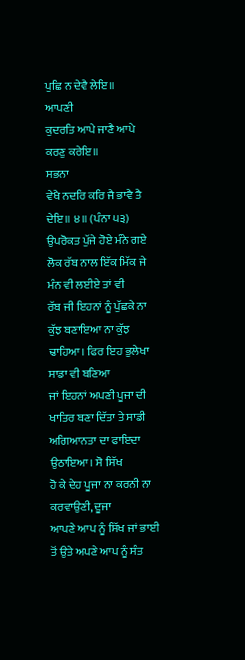ਪੁਛਿ ਨ ਦੇਵੈ ਲੇਇ॥
ਆਪਣੀ
ਕੁਦਰਤਿ ਆਪੇ ਜਾਣੈ ਆਪੇ ਕਰਣੁ ਕਰੇਇ॥
ਸਭਨਾ
ਵੇਖੈ ਨਦਰਿ ਕਰਿ ਜੈ ਭਾਵੈ ਤੈ ਦੇਇ॥ ੪॥ (ਪੰਨਾ ੫੩)
ਉਪਰੋਕਤ ਪੁੱਜੇ ਹੋਏ ਮੰਨੇ ਗਏ ਲੋਕ ਰੱਬ ਨਾਲ ਇੱਕ ਮਿੱਕ ਜੇ ਮੰਨ ਵੀ ਲਈਏ ਤਾਂ ਵੀ
ਰੱਬ ਜੀ ਇਹਨਾਂ ਨੂੰ ਪੁੱਛਕੇ ਨਾ ਕੁੱਝ ਬਣਾਇਆ ਨਾ ਕੁੱਝ ਢਾਹਿਆ। ਫਿਰ ਇਹ ਭੁਲੇਖਾ ਸਾਡਾ ਵੀ ਬਣਿਆ
ਜਾਂ ਇਹਨਾਂ ਅਪਣੀ ਪੂਜਾ ਦੀ ਖਾਤਿਰ ਬਣਾ ਦਿੱਤਾ ਤੇ ਸਾਡੀ ਅਗਿਆਨਤਾ ਦਾ ਫਾਇਦਾ ਉਠਾਇਆ। ਸੋ ਸਿੱਖ
ਹੋ ਕੇ ਦੇਹ ਪੂਜਾ ਨਾ ਕਰਨੀ ਨਾ ਕਰਵਾਉਣੀ, ਦੂਜਾ
ਆਪਣੇ ਆਪ ਨੂੰ ਸਿੱਖ ਜਾਂ ਭਾਈ ਤੋਂ ਉਤੇ ਅਪਣੇ ਆਪ ਨੂੰ ਸੰਤ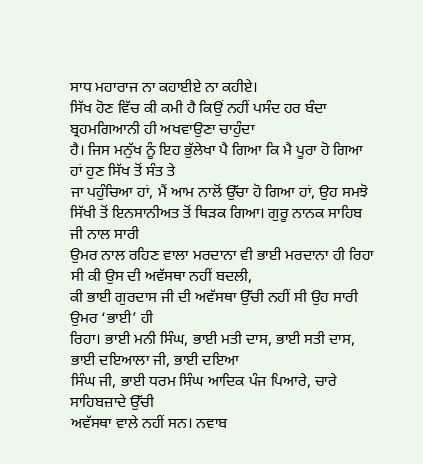ਸਾਧ ਮਹਾਰਾਜ ਨਾ ਕਹਾਈਏ ਨਾ ਕਹੀਏ।
ਸਿੱਖ ਹੋਣ ਵਿੱਚ ਕੀ ਕਮੀ ਹੈ ਕਿਉਂ ਨਹੀਂ ਪਸੰਦ ਹਰ ਬੰਦਾ ਬ੍ਰਹਮਗਿਆਨੀ ਹੀ ਅਖਵਾਉਣਾ ਚਾਹੁੰਦਾ
ਹੈ। ਜਿਸ ਮਨੁੱਖ ਨੂੰ ਇਹ ਭੁੱਲੇਖਾ ਪੈ ਗਿਆ ਕਿ ਮੈ ਪੂਰਾ ਹੋ ਗਿਆ ਹਾਂ ਹੁਣ ਸਿੱਖ ਤੋਂ ਸੰਤ ਤੇ
ਜਾ ਪਹੁੰਚਿਆ ਹਾਂ, ਮੈਂ ਆਮ ਨਾਲੋਂ ਉੱਚਾ ਹੋ ਗਿਆ ਹਾਂ, ਉਹ ਸਮਝੋ ਸਿੱਖੀ ਤੋਂ ਇਨਸਾਨੀਅਤ ਤੋਂ ਥਿੜਕ ਗਿਆ। ਗੁਰੂ ਨਾਨਕ ਸਾਹਿਬ ਜੀ ਨਾਲ ਸਾਰੀ
ਉਮਰ ਨਾਲ ਰਹਿਣ ਵਾਲਾ ਮਰਦਾਨਾ ਵੀ ਭਾਈ ਮਰਦਾਨਾ ਹੀ ਰਿਹਾ ਸੀ ਕੀ ਉਸ ਦੀ ਅਵੱਸਥਾ ਨਹੀਂ ਬਦਲੀ,
ਕੀ ਭਾਈ ਗੁਰਦਾਸ ਜੀ ਦੀ ਅਵੱਸਥਾ ਉੱਚੀ ਨਹੀਂ ਸੀ ਉਹ ਸਾਰੀ ਉਮਰ ‘ਭਾਈ’ ਹੀ
ਰਿਹਾ। ਭਾਈ ਮਨੀ ਸਿੰਘ, ਭਾਈ ਮਤੀ ਦਾਸ, ਭਾਈ ਸਤੀ ਦਾਸ, ਭਾਈ ਦਇਆਲਾ ਜੀ, ਭਾਈ ਦਇਆ
ਸਿੰਘ ਜੀ, ਭਾਈ ਧਰਮ ਸਿੰਘ ਆਦਿਕ ਪੰਜ ਪਿਆਰੇ, ਚਾਰੇ ਸਾਹਿਬਜ਼ਾਦੇ ਉੱਚੀ
ਅਵੱਸਥਾ ਵਾਲੇ ਨਹੀਂ ਸਨ। ਨਵਾਬ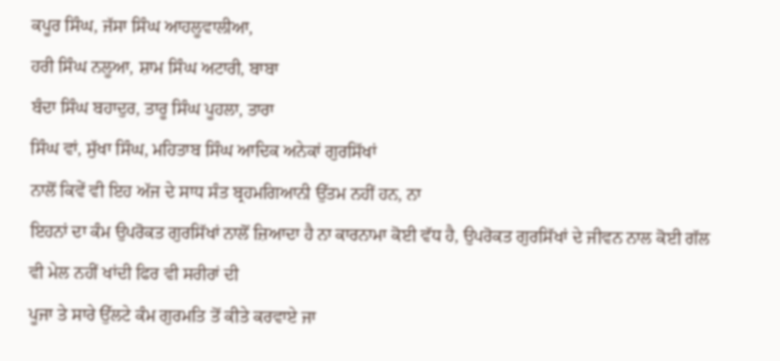ਕਪੂਰ ਸਿੰਘ, ਜੱਸਾ ਸਿੰਘ ਆਹਲੂਵਾਲੀਆ,
ਹਰੀ ਸਿੰਘ ਨਲੂਆ, ਸ਼ਾਮ ਸਿੰਘ ਅਟਾਰੀ, ਬਾਬਾ
ਬੰਦਾ ਸਿੰਘ ਬਹਾਦੁਰ, ਤਾਰੂ ਸਿੰਘ ਪੂਹਲਾ, ਤਾਰਾ
ਸਿੰਘ ਵਾਂ, ਸੁੱਖਾ ਸਿੰਘ, ਮਹਿਤਾਬ ਸਿੰਘ ਆਦਿਕ ਅਨੇਕਾਂ ਗੁਰਸਿੱਖਾਂ
ਨਾਲੋਂ ਕਿਵੇਂ ਵੀ ਇਹ ਅੱਜ ਦੇ ਸਾਧ ਸੰਤ ਬ੍ਰਹਮਗਿਆਨੀ ਉੱਤਮ ਨਹੀਂ ਹਨ, ਨਾ
ਇਹਨਾਂ ਦਾ ਕੰਮ ਉਪਰੋਕਤ ਗੁਰਸਿੱਖਾਂ ਨਾਲੋਂ ਜ਼ਿਆਦਾ ਹੈ ਨਾ ਕਾਰਨਾਮਾ ਕੋਈ ਵੱਧ ਹੈ, ਉਪਰੋਕਤ ਗੁਰਸਿੱਖਾਂ ਦੇ ਜੀਵਨ ਨਾਲ ਕੋਈ ਗੱਲ ਵੀ ਮੇਲ ਨਹੀਂ ਖਾਂਦੀ ਫਿਰ ਵੀ ਸਰੀਰਾਂ ਦੀ
ਪੂਜਾ ਤੇ ਸਾਰੇ ਉੱਲਟੇ ਕੰਮ ਗੁਰਮਤਿ ਤੋਂ ਕੀਤੇ ਕਰਵਾਏ ਜਾ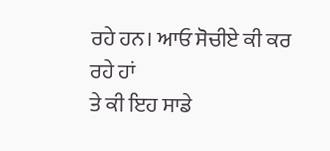ਰਹੇ ਹਨ। ਆਓ ਸੋਚੀਏ ਕੀ ਕਰ ਰਹੇ ਹਾਂ
ਤੇ ਕੀ ਇਹ ਸਾਡੇ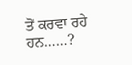ਤੋਂ ਕਰਵਾ ਰਹੇ ਹਨ……?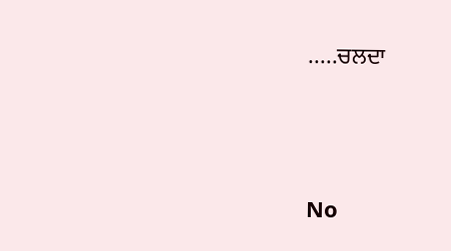.....ਚਲਦਾ




No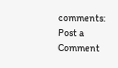comments:
Post a Comment